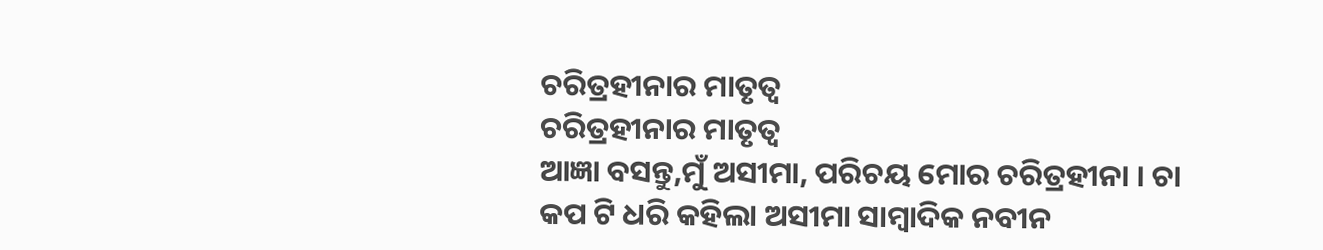ଚରିତ୍ରହୀନାର ମାତୃତ୍ୱ
ଚରିତ୍ରହୀନାର ମାତୃତ୍ୱ
ଆଜ୍ଞା ବସନ୍ତୁ,ମୁଁ ଅସୀମା, ପରିଚୟ ମୋର ଚରିତ୍ରହୀନା । ଚା କପ ଟି ଧରି କହିଲା ଅସୀମା ସାମ୍ବାଦିକ ନବୀନ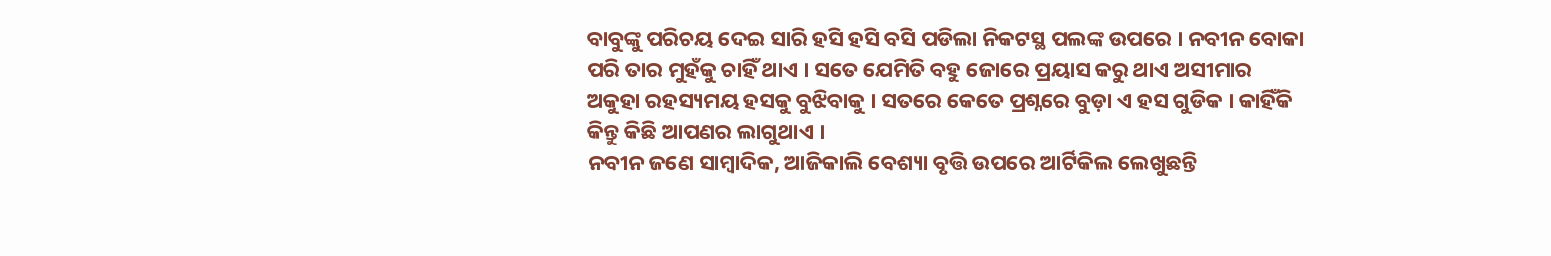ବାବୁଙ୍କୁ ପରିଚୟ ଦେଇ ସାରି ହସି ହସି ବସି ପଡିଲା ନିକଟସ୍ଥ ପଲଙ୍କ ଉପରେ । ନବୀନ ବୋକା ପରି ତାର ମୁହଁକୁ ଚାହିଁ ଥାଏ । ସତେ ଯେମିତି ବହୁ ଜୋରେ ପ୍ରୟାସ କରୁ ଥାଏ ଅସୀମାର ଅକୁହା ରହସ୍ୟମୟ ହସକୁ ବୁଝିବାକୁ । ସତରେ କେତେ ପ୍ରଶ୍ନରେ ବୁଡ଼ା ଏ ହସ ଗୁଡିକ । କାହିଁକି କିନ୍ତୁ କିଛି ଆପଣର ଲାଗୁଥାଏ ।
ନବୀନ ଜଣେ ସାମ୍ବାଦିକ, ଆଜିକାଲି ବେଶ୍ୟା ବୃତ୍ତି ଉପରେ ଆର୍ଟିକିଲ ଲେଖୁଛନ୍ତି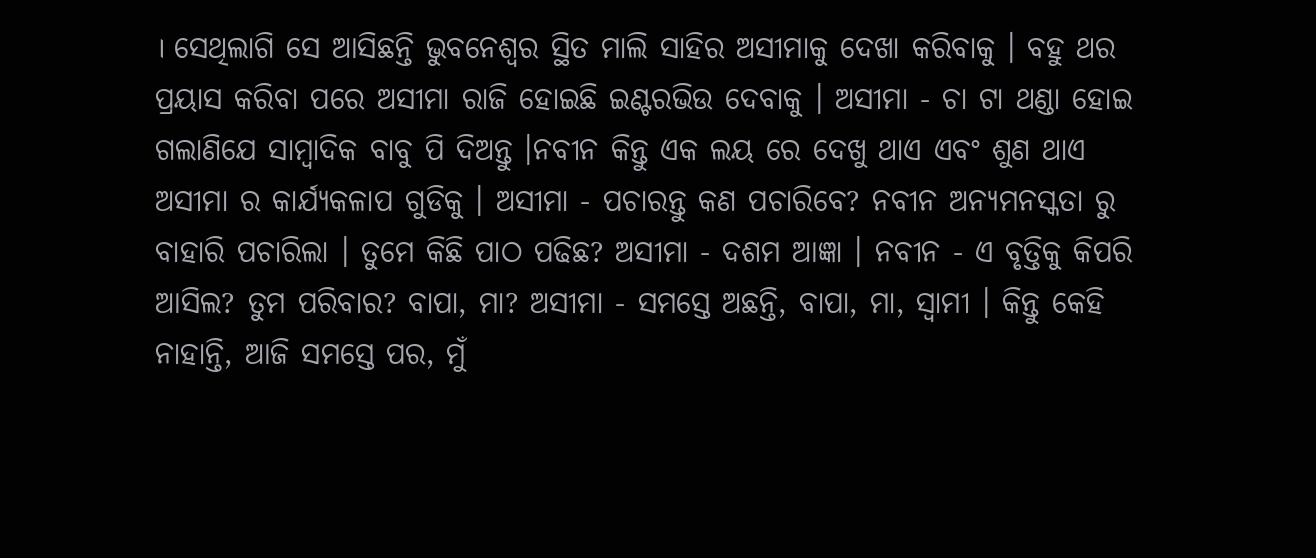। ସେଥିଲାଗି ସେ ଆସିଛନ୍ତି ଭୁବନେଶ୍ୱର ସ୍ଥିତ ମାଲି ସାହିର ଅସୀମାକୁ ଦେଖା କରିବାକୁ । ବହୁ ଥର ପ୍ରୟାସ କରିବା ପରେ ଅସୀମା ରାଜି ହୋଇଛି ଇଣ୍ଟରଭିଉ ଦେବାକୁ । ଅସୀମା - ଚା ଟା ଥଣ୍ଡା ହୋଇ ଗଲାଣିଯେ ସାମ୍ବାଦିକ ବାବୁ ପି ଦିଅନ୍ତୁ ।ନବୀନ କିନ୍ତୁ ଏକ ଲୟ ରେ ଦେଖୁ ଥାଏ ଏବଂ ଶୁଣ ଥାଏ ଅସୀମା ର କାର୍ଯ୍ୟକଳାପ ଗୁଡିକୁ । ଅସୀମା - ପଚାରନ୍ତୁ କଣ ପଚାରିବେ? ନବୀନ ଅନ୍ୟମନସ୍କତା ରୁ ବାହାରି ପଚାରିଲା । ତୁମେ କିଛି ପାଠ ପଢିଛ? ଅସୀମା - ଦଶମ ଆଜ୍ଞା । ନବୀନ - ଏ ବୃତ୍ତିକୁ କିପରି ଆସିଲ? ତୁମ ପରିବାର? ବାପା, ମା? ଅସୀମା - ସମସ୍ତେ ଅଛନ୍ତି, ବାପା, ମା, ସ୍ୱାମୀ । କିନ୍ତୁ କେହି ନାହାନ୍ତି, ଆଜି ସମସ୍ତେ ପର, ମୁଁ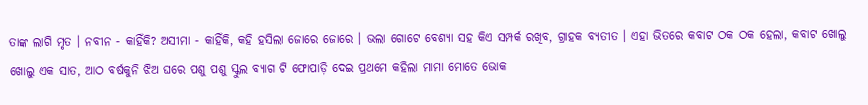ତାଙ୍କ ଲାଗି ମୃତ । ନବୀନ - କାହିଁକି? ଅସୀମା - କାହିଁକି, କହି ହସିଲା ଜୋରେ ଜୋରେ । ଭଲା ଗୋଟେ ବେଶ୍ୟା ସହ କିଏ ସମ୍ପର୍କ ରଖିବ, ଗ୍ରାହକ ବ୍ୟତୀତ । ଏହା ଭିତରେ କବାଟ ଠକ ଠକ ହେଲା, କବାଟ ଖୋଲୁ ଖୋଲୁ ଏକ ସାତ, ଆଠ ବର୍ଷକୁନି ଝିଅ ଘରେ ପଶୁ ପଶୁ ସ୍କୁଲ ବ୍ୟାଗ ଟି ଫୋପାଡ଼ି ଦେଇ ପ୍ରଥମେ କହିଲା ମାମା ମୋତେ ଭୋକ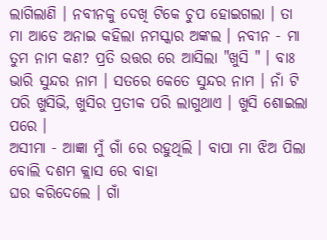ଲାଗିଲାଣି । ନବୀନକୁ ଦେଖି ଟିକେ ଚୁପ ହୋଇଗଲା । ତା ମା ଆଡେ ଅନାଇ କହିଲା ନମସ୍କାର ଅଙ୍କଲ । ନବୀନ - ମା ତୁମ ନାମ କଣ? ପ୍ରତି ଉତ୍ତର ରେ ଆସିଲା "ଖୁସି " । ବାଃ ଭାରି ସୁନ୍ଦର ନାମ । ସତରେ କେତେ ସୁନ୍ଦର ନାମ । ନାଁ ଟି ପରି ଖୁସିଭି, ଖୁସିର ପ୍ରତୀକ ପରି ଲାଗୁଥାଏ । ଖୁସି ଶୋଇଲା ପରେ ।
ଅସୀମା - ଆଜ୍ଞା ମୁଁ ଗାଁ ରେ ରହୁଥିଲି । ବାପା ମା ଝିଅ ପିଲା ବୋଲି ଦଶମ କ୍ଲାସ ରେ ବାହା
ଘର କରିଦେଲେ । ଗାଁ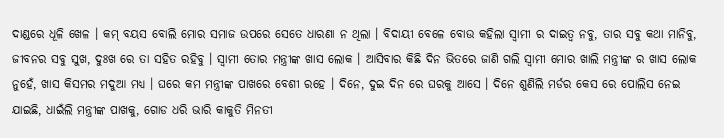ଦାଣ୍ଡରେ ଧୂଳି ଖେଳ । କମ୍ ବୟସ ବୋଲି ମୋର ସମାଜ ଉପରେ ସେତେ ଧାରଣା ନ ଥିଲା । ବିଦାୟୀ ବେଳେ ବୋଉ କହିଲା ସ୍ୱାମୀ ର ଦାଇତ୍ୱ ନବୁ, ତାର ସବୁ କଥା ମାନିବୁ, ଜୀବନର ସବୁ ସୁଖ, ଦୁଃଖ ରେ ତା ସହିତ ରହିବୁ । ସ୍ୱାମୀ ତୋର ମନ୍ତ୍ରୀଙ୍କ ଖାସ ଲୋକ । ଆସିବାର କିଛି ଦିନ ଭିତରେ ଜାଣି ଗଲି ସ୍ୱାମୀ ମୋର ଖାଲି ମନ୍ତ୍ରୀଙ୍କ ର ଖାସ ଲୋକ ନୁହେଁ, ଖାସ କିସମର ମଦୁଆ ମଧ୍ୟ । ଘରେ କମ ମନ୍ତ୍ରୀଙ୍କ ପାଖରେ ବେଶୀ ରହେ । ଦିନେ, ଦୁଇ ଦିନ ରେ ଘରକୁ ଆସେ । ଦିନେ ଶୁଣିଲି ମର୍ଡର କେସ ରେ ପୋଲିସ ନେଇ ଯାଇଛି, ଧାଇଁଲି ମନ୍ତ୍ରୀଙ୍କ ପାଖକୁ, ଗୋଡ ଧରି ଭାରି କାକୁତି ମିନତୀ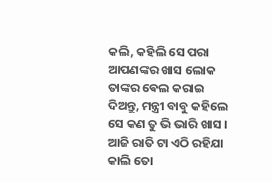କଲି, କହିଲି ସେ ପରା ଆପଣଙ୍କର ଖାସ ଲୋକ ତାଙ୍କର ଵେଲ କରାଇ ଦିଅନ୍ତୁ, ମନ୍ତ୍ରୀ ବାବୁ କହିଲେ ସେ କଣ ତୁ ଭି ଭାରି ଖାସ । ଆଜି ରାତି ଟା ଏଠି ରହିଯା କାଲି ତୋ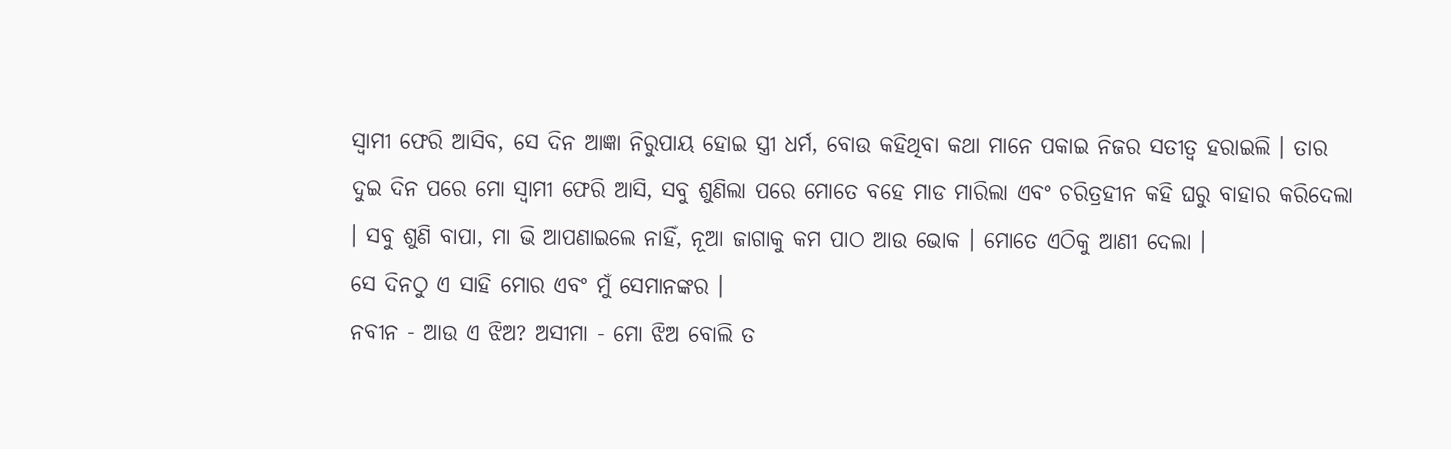ସ୍ୱାମୀ ଫେରି ଆସିବ, ସେ ଦିନ ଆଜ୍ଞା ନିରୁପାୟ ହୋଇ ସ୍ତ୍ରୀ ଧର୍ମ, ବୋଉ କହିଥିବା କଥା ମାନେ ପକାଇ ନିଜର ସତୀତ୍ଵ ହରାଇଲି । ତାର ଦୁଇ ଦିନ ପରେ ମୋ ସ୍ୱାମୀ ଫେରି ଆସି, ସବୁ ଶୁଣିଲା ପରେ ମୋତେ ବହେ ମାଡ ମାରିଲା ଏବଂ ଚରିତ୍ରହୀନ କହି ଘରୁ ବାହାର କରିଦେଲା । ସବୁ ଶୁଣି ବାପା, ମା ଭି ଆପଣାଇଲେ ନାହିଁ, ନୂଆ ଜାଗାକୁ କମ ପାଠ ଆଉ ଭୋକ । ମୋତେ ଏଠିକୁ ଆଣୀ ଦେଲା ।
ସେ ଦିନଠୁ ଏ ସାହି ମୋର ଏବଂ ମୁଁ ସେମାନଙ୍କର ।
ନବୀନ - ଆଉ ଏ ଝିଅ? ଅସୀମା - ମୋ ଝିଅ ବୋଲି ତ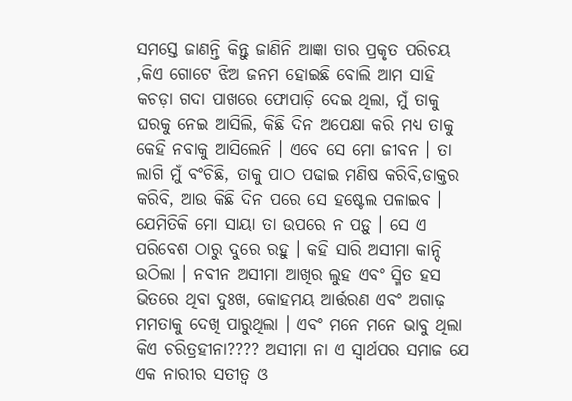ସମସ୍ତେ ଜାଣନ୍ତି କିନ୍ତୁ ଜାଣିନି ଆଜ୍ଞା ତାର ପ୍ରକୃତ ପରିଚୟ ,କିଏ ଗୋଟେ ଝିଅ ଜନମ ହୋଇଛି ବୋଲି ଆମ ସାହି କଚଡ଼ା ଗଦା ପାଖରେ ଫୋପାଡ଼ି ଦେଇ ଥିଲା, ମୁଁ ତାକୁ ଘରକୁ ନେଇ ଆସିଲି, କିଛି ଦିନ ଅପେକ୍ଷା କରି ମଧ୍ୟ ତାକୁ କେହି ନବାକୁ ଆସିଲେନି । ଏବେ ସେ ମୋ ଜୀବନ । ତା ଲାଗି ମୁଁ ବଂଚିଛି, ତାକୁ ପାଠ ପଢାଇ ମଣିଷ କରିବି,ଡାକ୍ତର କରିବି, ଆଉ କିଛି ଦିନ ପରେ ସେ ହଷ୍ଟେଲ ପଳାଇବ । ଯେମିତିକି ମୋ ସାୟା ତା ଉପରେ ନ ପଡ଼ୁ । ସେ ଏ ପରିବେଶ ଠାରୁ ଦୁରେ ରହୁ । କହି ସାରି ଅସୀମା କାନ୍ଦି ଉଠିଲା । ନବୀନ ଅସୀମା ଆଖିର ଲୁହ ଏବଂ ସ୍ମିତ ହସ ଭିତରେ ଥିବା ଦୁଃଖ, କୋହମୟ ଆର୍ତ୍ତରଣ ଏବଂ ଅଗାଢ଼ ମମତାକୁ ଦେଖି ପାରୁଥିଲା । ଏବଂ ମନେ ମନେ ଭାବୁ ଥିଲା କିଏ ଚରିତ୍ରହୀନା???? ଅସୀମା ନା ଏ ସ୍ୱାର୍ଥପର ସମାଜ ଯେ ଏକ ନାରୀର ସତୀତ୍ୱ ଓ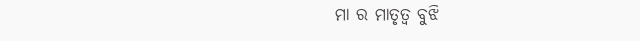ମା ର ମାତୃତ୍ଵ ବୁଝି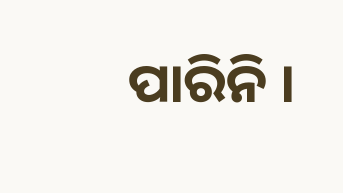ପାରିନି ।